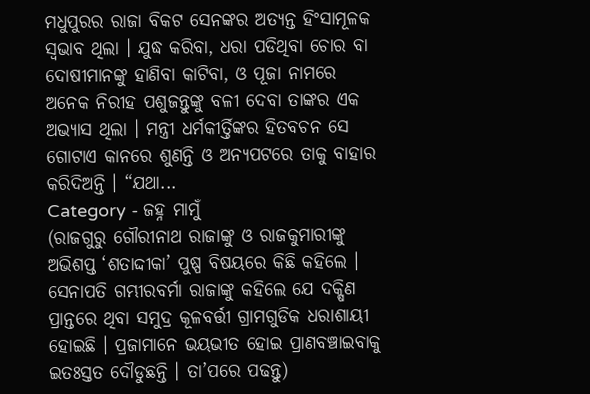ମଧୁପୁରର ରାଜା ବିକଟ ସେନଙ୍କର ଅତ୍ୟନ୍ତ ହିଂସାମୂଳକ ସ୍ୱଭାବ ଥିଲା । ଯୁଦ୍ଧ କରିବା, ଧରା ପଡିଥିବା ଚୋର ବା ଦୋଷୀମାନଙ୍କୁ ହାଣିବା କାଟିବା, ଓ ପୂଜା ନାମରେ ଅନେକ ନିରୀହ ପଶୁଜନ୍ତୁଙ୍କୁ ବଳୀ ଦେବା ତାଙ୍କର ଏକ ଅଭ୍ୟାସ ଥିଲା । ମନ୍ତ୍ରୀ ଧର୍ମକୀର୍ତ୍ତିଙ୍କର ହିତବଚନ ସେ ଗୋଟାଏ କାନରେ ଶୁଣନ୍ତି ଓ ଅନ୍ୟପଟରେ ତାକୁ ବାହାର କରିଦିଅନ୍ତି । “ଯଥା...
Category - ଜହ୍ନ ମାମୁଁ
(ରାଜଗୁରୁ ଗୌରୀନାଥ ରାଜାଙ୍କୁ ଓ ରାଜକୁମାରୀଙ୍କୁ ଅଭିଶପ୍ତ ‘ଶତାଦ୍ଦୀକା’ ପୁଷ୍ପ ବିଷୟରେ କିଛି କହିଲେ । ସେନାପତି ଗମ୍ଭୀରବର୍ମା ରାଜାଙ୍କୁ କହିଲେ ଯେ ଦକ୍ଷିଣ ପ୍ରାନ୍ତରେ ଥିବା ସମୁଦ୍ର କୂଳବର୍ତ୍ତୀ ଗ୍ରାମଗୁଡିକ ଧରାଶାୟୀ ହୋଇଛି । ପ୍ରଜାମାନେ ଭୟଭୀତ ହୋଇ ପ୍ରାଣବଞ୍ଚାଇବାକୁ ଇତଃସ୍ତତ ଦୌଡୁଛନ୍ତି । ତା’ପରେ ପଢନ୍ତୁ)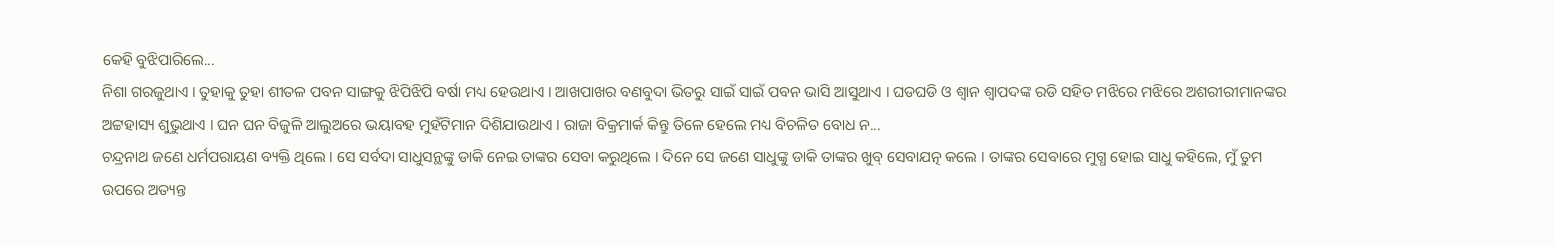କେହି ବୁଝିପାରିଲେ...
ନିଶା ଗରଜୁଥାଏ । ତୁହାକୁ ତୁହା ଶୀତଳ ପବନ ସାଙ୍ଗକୁ ଝିପିଝିପି ବର୍ଷା ମଧ୍ୟ ହେଉଥାଏ । ଆଖପାଖର ବଣବୁଦା ଭିତରୁ ସାଇଁ ସାଇଁ ପବନ ଭାସି ଆସୁଥାଏ । ଘଡଘଡି ଓ ଶ୍ୱାନ ଶ୍ୱାପଦଙ୍କ ରଡି ସହିତ ମଝିରେ ମଝିରେ ଅଶରୀରୀମାନଙ୍କର ଅଟ୍ଟହାସ୍ୟ ଶୁଭୁଥାଏ । ଘନ ଘନ ବିଜୁଳି ଆଲୁଅରେ ଭୟାବହ ମୁହଁଟିମାନ ଦିଶିଯାଉଥାଏ । ରାଜା ବିକ୍ରମାର୍କ କିନ୍ତୁ ତିଳେ ହେଲେ ମଧ୍ୟ ବିଚଳିତ ବୋଧ ନ...
ଚନ୍ଦ୍ରନାଥ ଜଣେ ଧର୍ମପରାୟଣ ବ୍ୟକ୍ତି ଥିଲେ । ସେ ସର୍ବଦା ସାଧୁସନ୍ଥଙ୍କୁ ଡାକି ନେଇ ତାଙ୍କର ସେବା କରୁଥିଲେ । ଦିନେ ସେ ଜଣେ ସାଧୁଙ୍କୁ ଡାକି ତାଙ୍କର ଖୁବ୍ ସେବାଯତ୍ନ କଲେ । ତାଙ୍କର ସେବାରେ ମୁଗ୍ଧ ହୋଇ ସାଧୁ କହିଲେ, ମୁଁ ତୁମ ଉପରେ ଅତ୍ୟନ୍ତ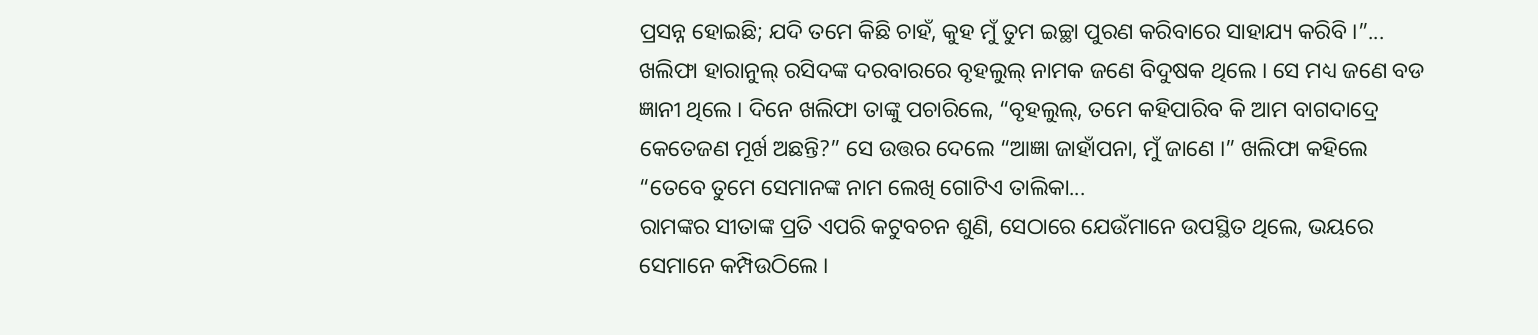ପ୍ରସନ୍ନ ହୋଇଛି; ଯଦି ତମେ କିଛି ଚାହଁ, କୁହ ମୁଁ ତୁମ ଇଚ୍ଛା ପୁରଣ କରିବାରେ ସାହାଯ୍ୟ କରିବି ।”...
ଖଲିଫା ହାରାନୁଲ୍ ରସିଦଙ୍କ ଦରବାରରେ ବୃହଲୁଲ୍ ନାମକ ଜଣେ ବିଦୁଷକ ଥିଲେ । ସେ ମଧ୍ୟ ଜଣେ ବଡ ଜ୍ଞାନୀ ଥିଲେ । ଦିନେ ଖଲିଫା ତାଙ୍କୁ ପଚାରିଲେ, “ବୃହଲୁଲ୍, ତମେ କହିପାରିବ କି ଆମ ବାଗଦାଦ୍ରେ କେତେଜଣ ମୂର୍ଖ ଅଛନ୍ତି?” ସେ ଉତ୍ତର ଦେଲେ “ଆଜ୍ଞା ଜାହାଁପନା, ମୁଁ ଜାଣେ ।” ଖଲିଫା କହିଲେ “ତେବେ ତୁମେ ସେମାନଙ୍କ ନାମ ଲେଖି ଗୋଟିଏ ତାଲିକା...
ରାମଙ୍କର ସୀତାଙ୍କ ପ୍ରତି ଏପରି କଟୁବଚନ ଶୁଣି, ସେଠାରେ ଯେଉଁମାନେ ଉପସ୍ଥିତ ଥିଲେ, ଭୟରେ ସେମାନେ କମ୍ପିଉଠିଲେ ।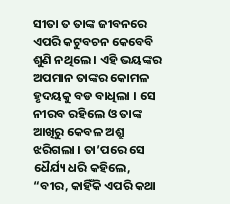ସୀତା ତ ତାଙ୍କ ଜୀବନରେ ଏପରି କଟୁବଚନ କେବେବି ଶୁଣି ନଥିଲେ । ଏହି ଭୟଙ୍କର ଅପମାନ ତାଙ୍କର କୋମଳ ହୃଦୟକୁ ବଡ ବାଧିଲା । ସେ ନୀରବ ରହିଲେ ଓ ତାଙ୍କ ଆଖିରୁ କେବଳ ଅଶ୍ରୁ ଝରିଗଲା । ତା’ପରେ ସେ ଧୈର୍ଯ୍ୟ ଧରି କହିଲେ, “ବୀର, କାହିଁକି ଏପରି କଥା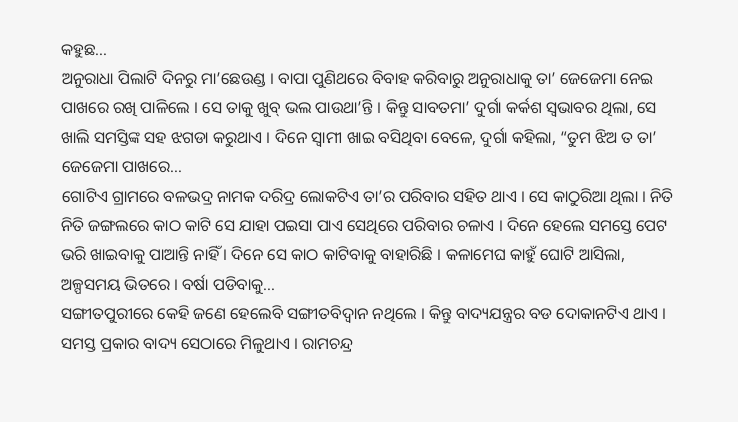କହୁଛ...
ଅନୁରାଧା ପିଲାଟି ଦିନରୁ ମା’ଛେଉଣ୍ଡ । ବାପା ପୁଣିଥରେ ବିବାହ କରିବାରୁ ଅନୁରାଧାକୁ ତା’ ଜେଜେମା ନେଇ ପାଖରେ ରଖି ପାଳିଲେ । ସେ ତାକୁ ଖୁବ୍ ଭଲ ପାଉଥା’ନ୍ତି । କିନ୍ତୁ ସାବତମା’ ଦୁର୍ଗା କର୍କଶ ସ୍ୱଭାବର ଥିଲା, ସେ ଖାଲି ସମସ୍ତିଙ୍କ ସହ ଝଗଡା କରୁଥାଏ । ଦିନେ ସ୍ୱାମୀ ଖାଇ ବସିଥିବା ବେଳେ, ଦୁର୍ଗା କହିଲା, “ତୁମ ଝିଅ ତ ତା’ ଜେଜେମା ପାଖରେ...
ଗୋଟିଏ ଗ୍ରାମରେ ବଳଭଦ୍ର ନାମକ ଦରିଦ୍ର ଲୋକଟିଏ ତା’ର ପରିବାର ସହିତ ଥାଏ । ସେ କାଠୁରିଆ ଥିଲା । ନିତି ନିତି ଜଙ୍ଗଲରେ କାଠ କାଟି ସେ ଯାହା ପଇସା ପାଏ ସେଥିରେ ପରିବାର ଚଳାଏ । ଦିନେ ହେଲେ ସମସ୍ତେ ପେଟ ଭରି ଖାଇବାକୁ ପାଆନ୍ତି ନାହିଁ । ଦିନେ ସେ କାଠ କାଟିବାକୁ ବାହାରିଛି । କଳାମେଘ କାହୁଁ ଘୋଟି ଆସିଲା, ଅଳ୍ପସମୟ ଭିତରେ । ବର୍ଷା ପଡିବାକୁ...
ସଙ୍ଗୀତପୁରୀରେ କେହି ଜଣେ ହେଲେବି ସଙ୍ଗୀତବିଦ୍ୱାନ ନଥିଲେ । କିନ୍ତୁ ବାଦ୍ୟଯନ୍ତ୍ରର ବଡ ଦୋକାନଟିଏ ଥାଏ । ସମସ୍ତ ପ୍ରକାର ବାଦ୍ୟ ସେଠାରେ ମିଳୁଥାଏ । ରାମଚନ୍ଦ୍ର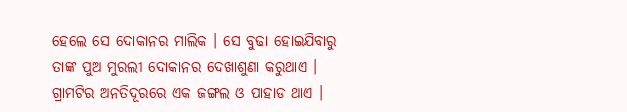ହେଲେ ସେ ଦୋକାନର ମାଲିକ । ସେ ବୁଢା ହୋଇଯିବାରୁ ତାଙ୍କ ପୁଅ ମୁରଲୀ ଦୋକାନର ଦେଖାଶୁଣା କରୁଥାଏ । ଗ୍ରାମଟିର ଅନତିଦୂରରେ ଏକ ଜଙ୍ଗଲ ଓ ପାହାଡ ଥାଏ ।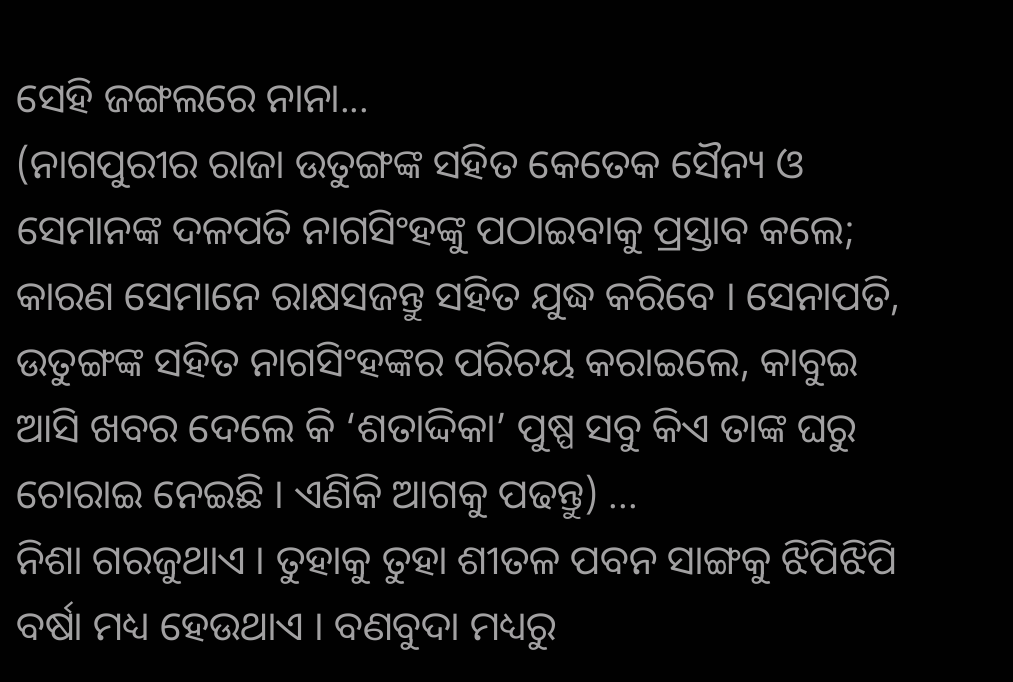ସେହି ଜଙ୍ଗଲରେ ନାନା...
(ନାଗପୁରୀର ରାଜା ଉତୁଙ୍ଗଙ୍କ ସହିତ କେତେକ ସୈନ୍ୟ ଓ ସେମାନଙ୍କ ଦଳପତି ନାଗସିଂହଙ୍କୁ ପଠାଇବାକୁ ପ୍ରସ୍ତାବ କଲେ; କାରଣ ସେମାନେ ରାକ୍ଷସଜନ୍ତୁ ସହିତ ଯୁଦ୍ଧ କରିବେ । ସେନାପତି, ଉତୁଙ୍ଗଙ୍କ ସହିତ ନାଗସିଂହଙ୍କର ପରିଚୟ କରାଇଲେ, କାବୁଇ ଆସି ଖବର ଦେଲେ କି ‘ଶତାଦ୍ଦିକା’ ପୁଷ୍ପ ସବୁ କିଏ ତାଙ୍କ ଘରୁ ଚୋରାଇ ନେଇଛି । ଏଣିକି ଆଗକୁ ପଢନ୍ତୁ) ...
ନିଶା ଗରଜୁଥାଏ । ତୁହାକୁ ତୁହା ଶୀତଳ ପବନ ସାଙ୍ଗକୁ ଝିପିଝିପି ବର୍ଷା ମଧ୍ୟ ହେଉଥାଏ । ବଣବୁଦା ମଧ୍ୟରୁ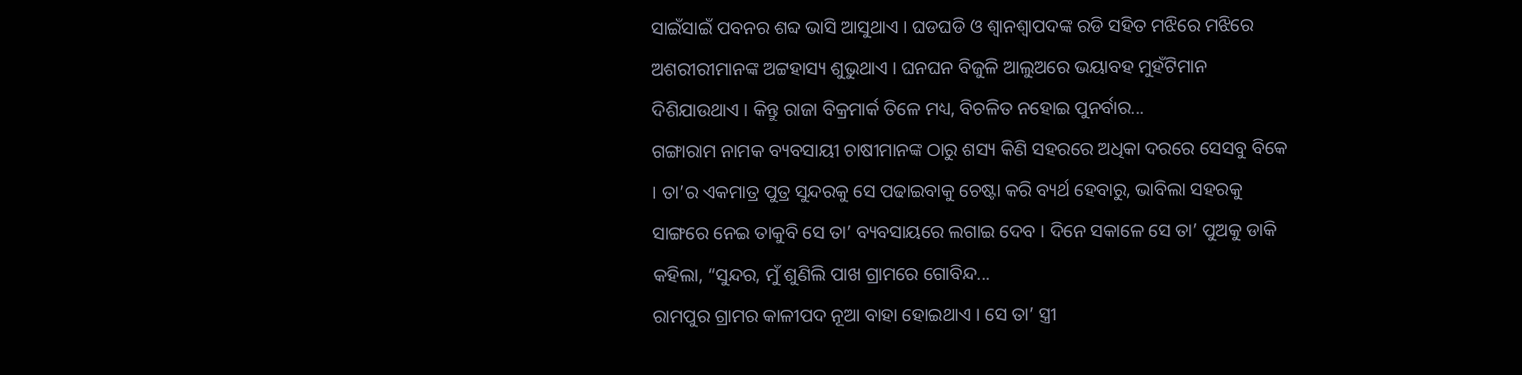ସାଇଁସାଇଁ ପବନର ଶବ୍ଦ ଭାସି ଆସୁଥାଏ । ଘଡଘଡି ଓ ଶ୍ୱାନଶ୍ୱାପଦଙ୍କ ରଡି ସହିତ ମଝିରେ ମଝିରେ ଅଶରୀରୀମାନଙ୍କ ଅଟ୍ଟହାସ୍ୟ ଶୁଭୁଥାଏ । ଘନଘନ ବିଜୁଳି ଆଲୁଅରେ ଭୟାବହ ମୁହଁଟିମାନ ଦିଶିଯାଉଥାଏ । କିନ୍ତୁ ରାଜା ବିକ୍ରମାର୍କ ତିଳେ ମଧ୍ୟ, ବିଚଳିତ ନହୋଇ ପୁନର୍ବାର...
ଗଙ୍ଗାରାମ ନାମକ ବ୍ୟବସାୟୀ ଚାଷୀମାନଙ୍କ ଠାରୁ ଶସ୍ୟ କିଣି ସହରରେ ଅଧିକା ଦରରେ ସେସବୁ ବିକେ । ତା’ର ଏକମାତ୍ର ପୁତ୍ର ସୁନ୍ଦରକୁ ସେ ପଢାଇବାକୁ ଚେଷ୍ଟା କରି ବ୍ୟର୍ଥ ହେବାରୁ, ଭାବିଲା ସହରକୁ ସାଙ୍ଗରେ ନେଇ ତାକୁବି ସେ ତା’ ବ୍ୟବସାୟରେ ଲଗାଇ ଦେବ । ଦିନେ ସକାଳେ ସେ ତା’ ପୁଅକୁ ଡାକି କହିଲା, “ସୁନ୍ଦର, ମୁଁ ଶୁଣିଲି ପାଖ ଗ୍ରାମରେ ଗୋବିନ୍ଦ...
ରାମପୁର ଗ୍ରାମର କାଳୀପଦ ନୂଆ ବାହା ହୋଇଥାଏ । ସେ ତା’ ସ୍ତ୍ରୀ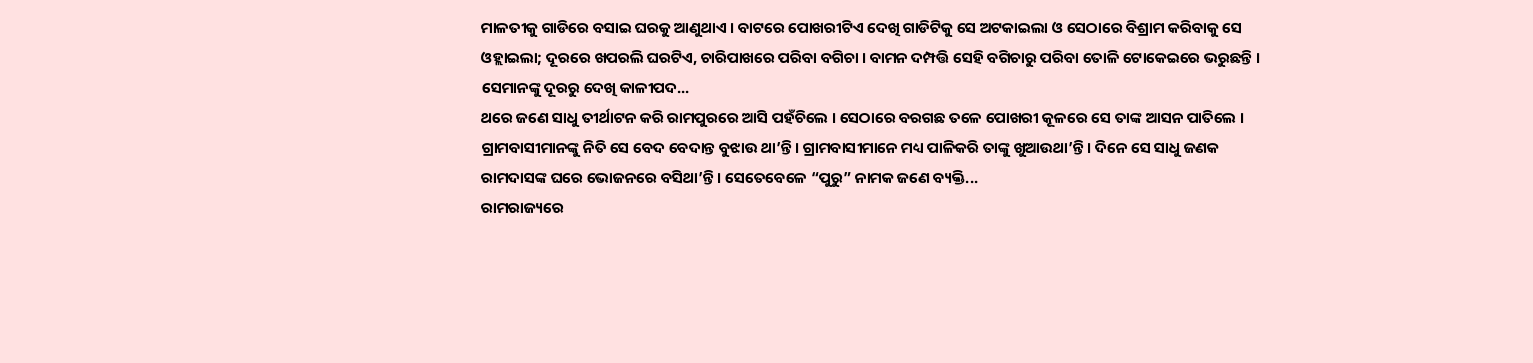ମାଳତୀକୁ ଗାଡିରେ ବସାଇ ଘରକୁ ଆଣୁଥାଏ । ବାଟରେ ପୋଖରୀଟିଏ ଦେଖି ଗାଡିଟିକୁ ସେ ଅଟକାଇଲା ଓ ସେଠାରେ ବିଶ୍ରାମ କରିବାକୁ ସେ ଓହ୍ଲାଇଲା; ଦୂରରେ ଖପରଲି ଘରଟିଏ, ଚାରିପାଖରେ ପରିବା ବଗିଚା । ବାମନ ଦମ୍ପତ୍ତି ସେହି ବଗିଚାରୁ ପରିବା ତୋଳି ଟୋକେଇରେ ଭରୁଛନ୍ତି । ସେମାନଙ୍କୁ ଦୂରରୁ ଦେଖି କାଳୀପଦ...
ଥରେ ଜଣେ ସାଧୁ ତୀର୍ଥାଟନ କରି ରାମପୁରରେ ଆସି ପହଁଚିଲେ । ସେଠାରେ ବରଗଛ ତଳେ ପୋଖରୀ କୂଳରେ ସେ ତାଙ୍କ ଆସନ ପାତିଲେ । ଗ୍ରାମବାସୀମାନଙ୍କୁ ନିତି ସେ ବେଦ ବେଦାନ୍ତ ବୁଝାଉ ଥା’ନ୍ତି । ଗ୍ରାମବାସୀମାନେ ମଧ୍ୟ ପାଳିକରି ତାଙ୍କୁ ଖୁଆଉଥା’ନ୍ତି । ଦିନେ ସେ ସାଧୁ ଜଣକ ରାମଦାସଙ୍କ ଘରେ ଭୋଜନରେ ବସିଥା’ନ୍ତି । ସେତେବେଳେ “ପୁରୁ” ନାମକ ଜଣେ ବ୍ୟକ୍ତି...
ରାମରାଜ୍ୟରେ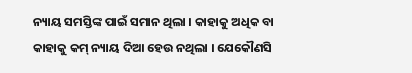ନ୍ୟାୟ ସମସ୍ତିଙ୍କ ପାଇଁ ସମାନ ଥିଲା । କାହାକୁ ଅଧିକ ବା କାହାକୁ କମ୍ ନ୍ୟାୟ ଦିଆ ହେଉ ନଥିଲା । ଯେକୌଣସି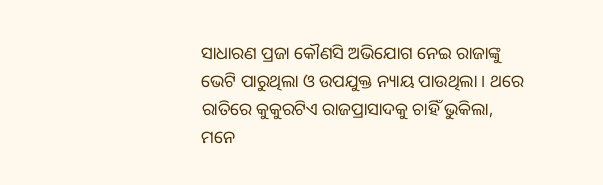ସାଧାରଣ ପ୍ରଜା କୌଣସି ଅଭିଯୋଗ ନେଇ ରାଜାଙ୍କୁ ଭେଟି ପାରୁଥିଲା ଓ ଉପଯୁକ୍ତ ନ୍ୟାୟ ପାଉଥିଲା । ଥରେ ରାତିରେ କୁକୁରଟିଏ ରାଜପ୍ରାସାଦକୁ ଚାହିଁ ଭୁକିଲା, ମନେ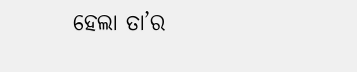ହେଲା ତା’ର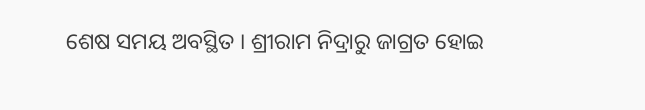ଶେଷ ସମୟ ଅବସ୍ଥିତ । ଶ୍ରୀରାମ ନିଦ୍ରାରୁ ଜାଗ୍ରତ ହୋଇ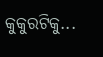କୁକୁରଟିକୁ...